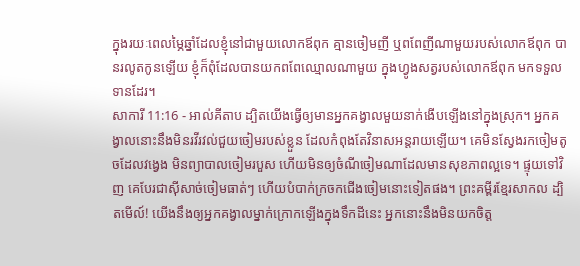ក្នុងរយៈពេលម្ភៃឆ្នាំដែលខ្ញុំនៅជាមួយលោកឪពុក គ្មានចៀមញី ឬពពែញីណាមួយរបស់លោកឪពុក បានរលូតកូនឡើយ ខ្ញុំក៏ពុំដែលបានយកពពែឈ្មោលណាមួយ ក្នុងហ្វូងសត្វរបស់លោកឪពុក មកទទួលទានដែរ។
សាការី 11:16 - អាល់គីតាប ដ្បិតយើងធ្វើឲ្យមានអ្នកគង្វាលមួយនាក់ងើបឡើងនៅក្នុងស្រុក។ អ្នកគង្វាលនោះនឹងមិនរវីរវល់ជួយចៀមរបស់ខ្លួន ដែលកំពុងតែវិនាសអន្តរាយឡើយ។ គេមិនស្វែងរកចៀមតូចដែលវង្វេង មិនព្យាបាលចៀមរបួស ហើយមិនឲ្យចំណីចៀមណាដែលមានសុខភាពល្អទេ។ ផ្ទុយទៅវិញ គេបែរជាស៊ីសាច់ចៀមធាត់ៗ ហើយបំបាក់ក្រចកជើងចៀមនោះទៀតផង។ ព្រះគម្ពីរខ្មែរសាកល ដ្បិតមើល៍! យើងនឹងឲ្យអ្នកគង្វាលម្នាក់ក្រោកឡើងក្នុងទឹកដីនេះ អ្នកនោះនឹងមិនយកចិត្ត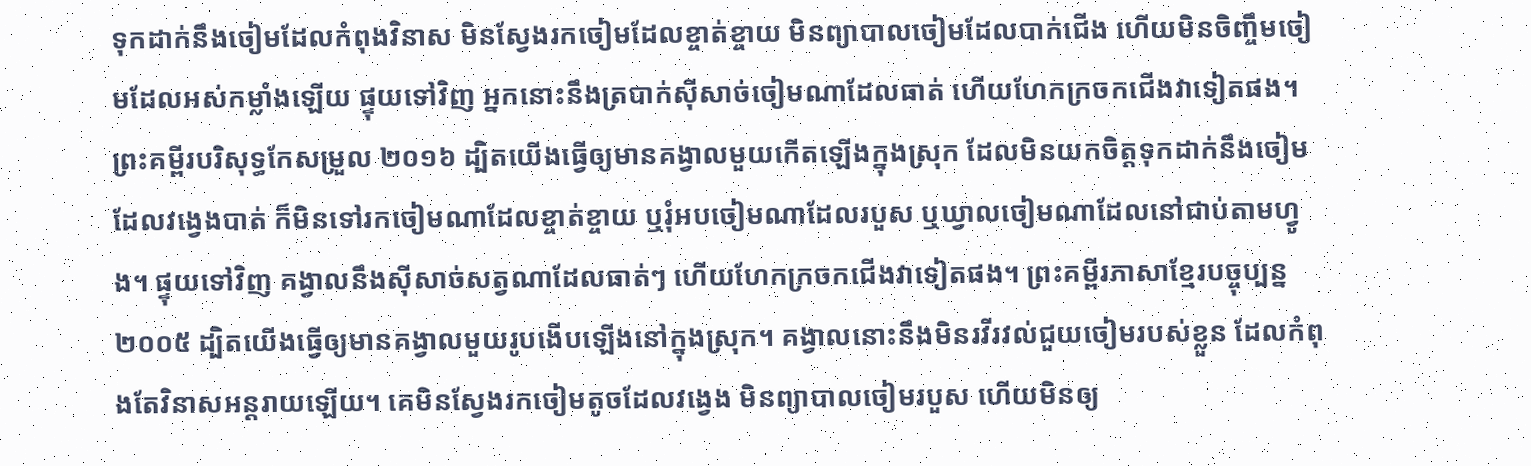ទុកដាក់នឹងចៀមដែលកំពុងវិនាស មិនស្វែងរកចៀមដែលខ្ចាត់ខ្ចាយ មិនព្យាបាលចៀមដែលបាក់ជើង ហើយមិនចិញ្ចឹមចៀមដែលអស់កម្លាំងឡើយ ផ្ទុយទៅវិញ អ្នកនោះនឹងត្របាក់ស៊ីសាច់ចៀមណាដែលធាត់ ហើយហែកក្រចកជើងវាទៀតផង។ ព្រះគម្ពីរបរិសុទ្ធកែសម្រួល ២០១៦ ដ្បិតយើងធ្វើឲ្យមានគង្វាលមួយកើតឡើងក្នុងស្រុក ដែលមិនយកចិត្តទុកដាក់នឹងចៀមដែលវង្វេងបាត់ ក៏មិនទៅរកចៀមណាដែលខ្ចាត់ខ្ចាយ ឬរុំអបចៀមណាដែលរបួស ឬឃ្វាលចៀមណាដែលនៅជាប់តាមហ្វូង។ ផ្ទុយទៅវិញ គង្វាលនឹងស៊ីសាច់សត្វណាដែលធាត់ៗ ហើយហែកក្រចកជើងវាទៀតផង។ ព្រះគម្ពីរភាសាខ្មែរបច្ចុប្បន្ន ២០០៥ ដ្បិតយើងធ្វើឲ្យមានគង្វាលមួយរូបងើបឡើងនៅក្នុងស្រុក។ គង្វាលនោះនឹងមិនរវីរវល់ជួយចៀមរបស់ខ្លួន ដែលកំពុងតែវិនាសអន្តរាយឡើយ។ គេមិនស្វែងរកចៀមតូចដែលវង្វេង មិនព្យាបាលចៀមរបួស ហើយមិនឲ្យ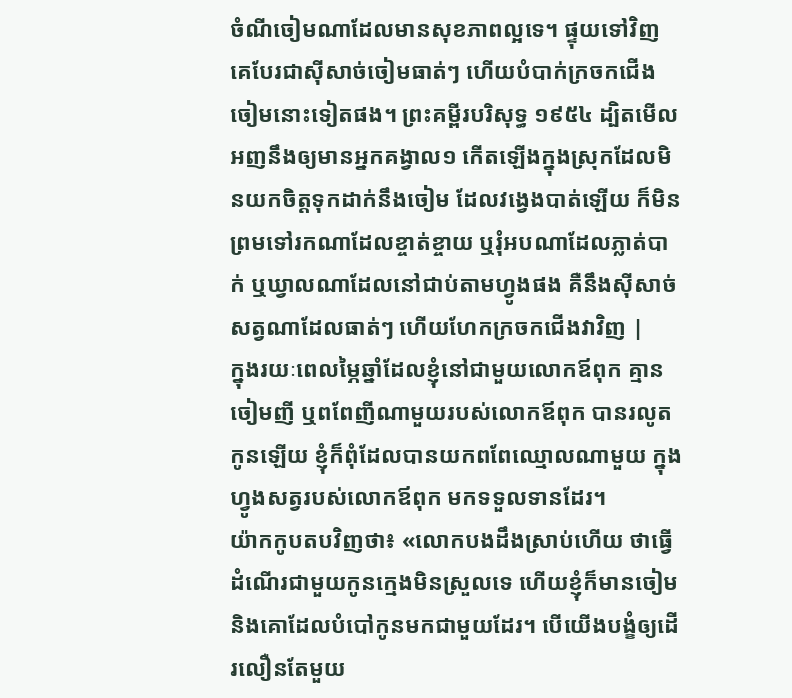ចំណីចៀមណាដែលមានសុខភាពល្អទេ។ ផ្ទុយទៅវិញ គេបែរជាស៊ីសាច់ចៀមធាត់ៗ ហើយបំបាក់ក្រចកជើងចៀមនោះទៀតផង។ ព្រះគម្ពីរបរិសុទ្ធ ១៩៥៤ ដ្បិតមើល អញនឹងឲ្យមានអ្នកគង្វាល១ កើតឡើងក្នុងស្រុកដែលមិនយកចិត្តទុកដាក់នឹងចៀម ដែលវង្វេងបាត់ឡើយ ក៏មិនព្រមទៅរកណាដែលខ្ចាត់ខ្ចាយ ឬរុំអបណាដែលភ្លាត់បាក់ ឬឃ្វាលណាដែលនៅជាប់តាមហ្វូងផង គឺនឹងស៊ីសាច់សត្វណាដែលធាត់ៗ ហើយហែកក្រចកជើងវាវិញ |
ក្នុងរយៈពេលម្ភៃឆ្នាំដែលខ្ញុំនៅជាមួយលោកឪពុក គ្មានចៀមញី ឬពពែញីណាមួយរបស់លោកឪពុក បានរលូតកូនឡើយ ខ្ញុំក៏ពុំដែលបានយកពពែឈ្មោលណាមួយ ក្នុងហ្វូងសត្វរបស់លោកឪពុក មកទទួលទានដែរ។
យ៉ាកកូបតបវិញថា៖ «លោកបងដឹងស្រាប់ហើយ ថាធ្វើដំណើរជាមួយកូនក្មេងមិនស្រួលទេ ហើយខ្ញុំក៏មានចៀម និងគោដែលបំបៅកូនមកជាមួយដែរ។ បើយើងបង្ខំឲ្យដើរលឿនតែមួយ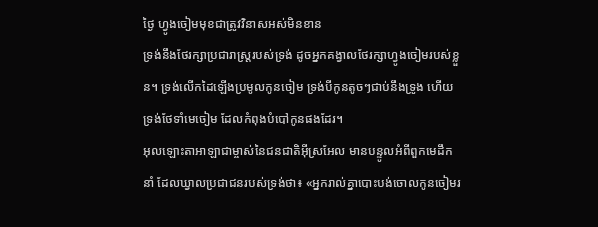ថ្ងៃ ហ្វូងចៀមមុខជាត្រូវវិនាសអស់មិនខាន
ទ្រង់នឹងថែរក្សាប្រជារាស្ត្ររបស់ទ្រង់ ដូចអ្នកគង្វាលថែរក្សាហ្វូងចៀមរបស់ខ្លួន។ ទ្រង់លើកដៃឡើងប្រមូលកូនចៀម ទ្រង់បីកូនតូចៗជាប់នឹងទ្រូង ហើយទ្រង់ថែទាំមេចៀម ដែលកំពុងបំបៅកូនផងដែរ។
អុលឡោះតាអាឡាជាម្ចាស់នៃជនជាតិអ៊ីស្រអែល មានបន្ទូលអំពីពួកមេដឹកនាំ ដែលឃ្វាលប្រជាជនរបស់ទ្រង់ថា៖ «អ្នករាល់គ្នាបោះបង់ចោលកូនចៀមរ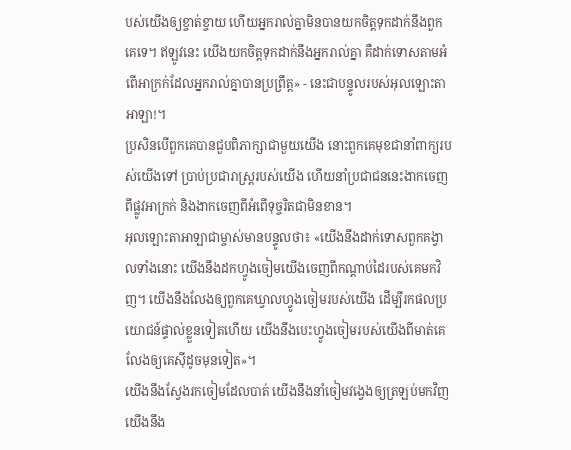បស់យើងឲ្យខ្ចាត់ខ្ចាយ ហើយអ្នករាល់គ្នាមិនបានយកចិត្តទុកដាក់នឹងពួកគេទេ។ ឥឡូវនេះ យើងយកចិត្តទុកដាក់នឹងអ្នករាល់គ្នា គឺដាក់ទោសតាមអំពើអាក្រក់ដែលអ្នករាល់គ្នាបានប្រព្រឹត្ត» - នេះជាបន្ទូលរបស់អុលឡោះតាអាឡា!។
ប្រសិនបើពួកគេបានជួបពិភាក្សាជាមួយយើង នោះពួកគេមុខជានាំពាក្យរបស់យើងទៅ ប្រាប់ប្រជារាស្ត្ររបស់យើង ហើយនាំប្រជាជននេះងាកចេញពីផ្លូវអាក្រក់ និងងាកចេញពីអំពើទុច្ចរិតជាមិនខាន។
អុលឡោះតាអាឡាជាម្ចាស់មានបន្ទូលថា៖ «យើងនឹងដាក់ទោសពួកគង្វាលទាំងនោះ យើងនឹងដកហ្វូងចៀមយើងចេញពីកណ្ដាប់ដៃរបស់គេមកវិញ។ យើងនឹងលែងឲ្យពួកគេឃ្វាលហ្វូងចៀមរបស់យើង ដើម្បីរកផលប្រយោជន៍ផ្ទាល់ខ្លួនទៀតហើយ យើងនឹងបេះហ្វូងចៀមរបស់យើងពីមាត់គេ លែងឲ្យគេស៊ីដូចមុនទៀត»។
យើងនឹងស្វែងរកចៀមដែលបាត់ យើងនឹងនាំចៀមវង្វេងឲ្យត្រឡប់មកវិញ យើងនឹង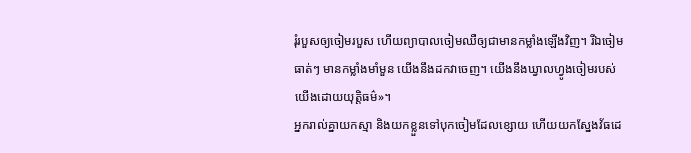រុំរបួសឲ្យចៀមរបួស ហើយព្យាបាលចៀមឈឺឲ្យជាមានកម្លាំងឡើងវិញ។ រីឯចៀមធាត់ៗ មានកម្លាំងមាំមួន យើងនឹងដកវាចេញ។ យើងនឹងឃ្វាលហ្វូងចៀមរបស់យើងដោយយុត្តិធម៌»។
អ្នករាល់គ្នាយកស្មា និងយកខ្លួនទៅបុកចៀមដែលខ្សោយ ហើយយកស្នែងវ័ធដេ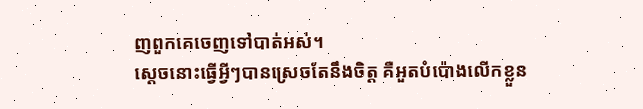ញពួកគេចេញទៅបាត់អស់។
ស្ដេចនោះធ្វើអ្វីៗបានស្រេចតែនឹងចិត្ត គឺអួតបំប៉ោងលើកខ្លួន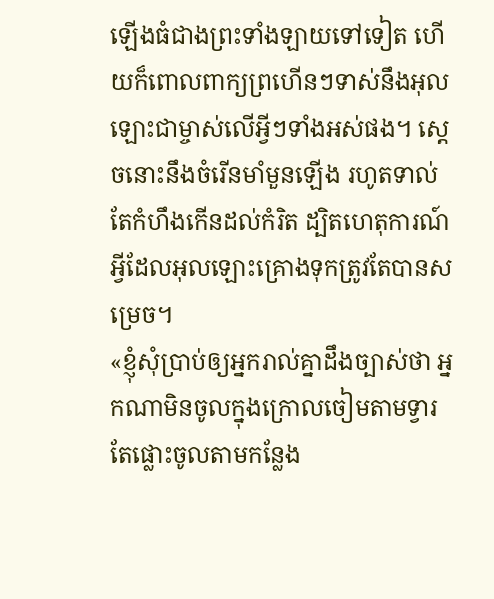ឡើងធំជាងព្រះទាំងឡាយទៅទៀត ហើយក៏ពោលពាក្យព្រហើនៗទាស់នឹងអុលឡោះជាម្ចាស់លើអ្វីៗទាំងអស់ផង។ ស្ដេចនោះនឹងចំរើនមាំមួនឡើង រហូតទាល់តែកំហឹងកើនដល់កំរិត ដ្បិតហេតុការណ៍អ្វីដែលអុលឡោះគ្រោងទុកត្រូវតែបានសម្រេច។
«ខ្ញុំសុំប្រាប់ឲ្យអ្នករាល់គ្នាដឹងច្បាស់ថា អ្នកណាមិនចូលក្នុងក្រោលចៀមតាមទ្វារ តែផ្លោះចូលតាមកន្លែង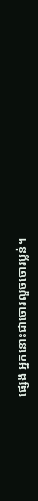ផ្សេង អ្នកនោះជាចោរលួចចោរប្លន់។